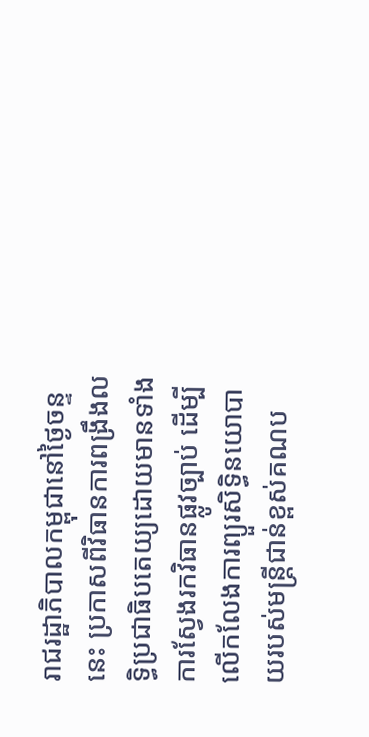រាជរដ្ឋាភិបាលកម្ពុជានៅថ្ងៃចន្ទនេះ ប្រកាសពីវិធានការពង្រឹងលទ្ធិប្រជាធិបតេយ្យដោយមានទាំងការស្វែងរកវិធានផ្លូវច្បាប់ ដើម្បីលើកលែងការព្យួរសិទ្ធិនយោបាយរបស់មន្រ្តីជាន់ខ្ពស់គណប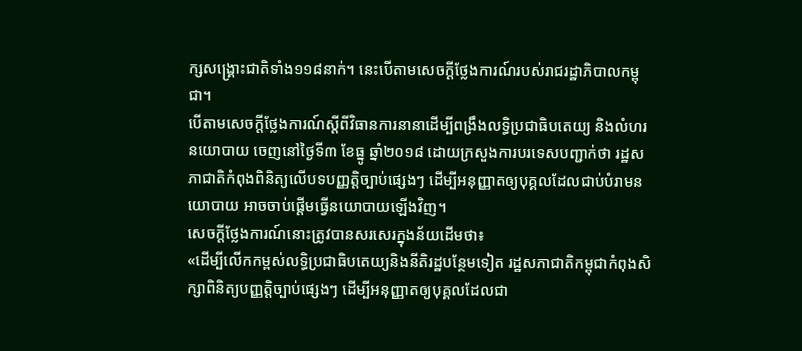ក្សសង្គ្រោះជាតិទាំង១១៨នាក់។ នេះបើតាមសេចក្តីថ្លែងការណ៍របស់រាជរដ្ឋាភិបាលកម្ពុជា។
បើតាមសេចក្តីថ្លែងការណ៍ស្តីពីវិធានការនានាដើម្បីពង្រឹងលទ្ធិប្រជាធិបតេយ្យ និងលំហរនយោបាយ ចេញនៅថ្ងៃទី៣ ខែធ្នូ ឆ្នាំ២០១៨ ដោយក្រសួងការបរទេសបញ្ជាក់ថា រដ្ឋសភាជាតិកំពុងពិនិត្យលើបទបញ្ញត្តិច្បាប់ផ្សេងៗ ដើម្បីអនុញ្ញាតឲ្យបុគ្គលដែលជាប់បំរាមនយោបាយ អាចចាប់ផ្តើមធ្វើនយោបាយឡើងវិញ។
សេចក្តីថ្លែងការណ៍នោះត្រូវបានសរសេរក្នុងន័យដើមថា៖
«ដើម្បីលើកកម្ពស់លទ្ធិប្រជាធិបតេយ្យនិងនីតិរដ្ឋបន្ថែមទៀត រដ្ឋសភាជាតិកម្ពុជាកំពុងសិក្សាពិនិត្យបញ្ញត្តិច្បាប់ផ្សេងៗ ដើម្បីអនុញ្ញាតឲ្យបុគ្គលដែលជា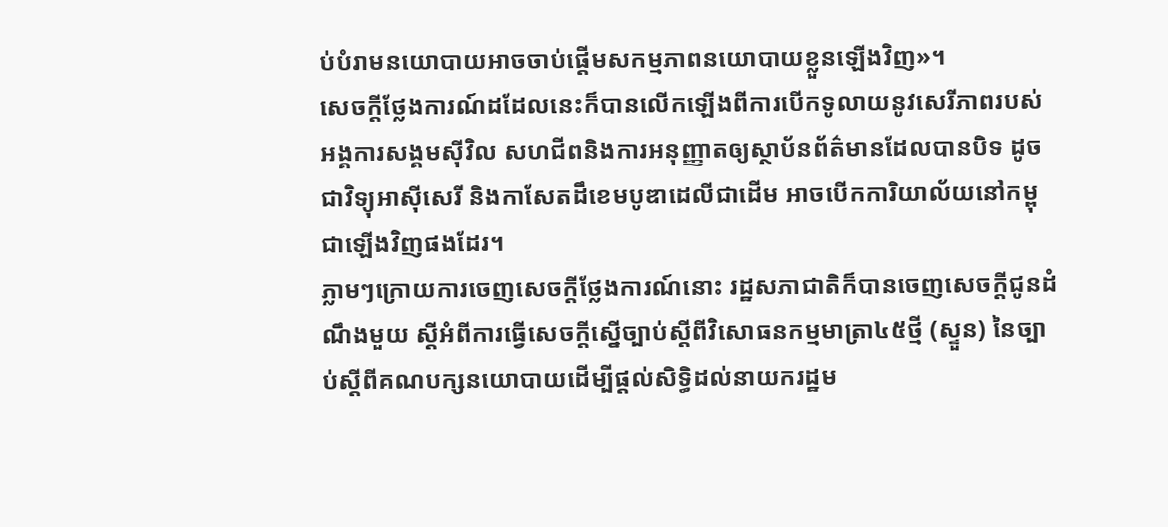ប់បំរាមនយោបាយអាចចាប់ផ្តើមសកម្មភាពនយោបាយខ្លួនឡើងវិញ»។
សេចក្តីថ្លែងការណ៍ដដែលនេះក៏បានលើកឡើងពីការបើកទូលាយនូវសេរីភាពរបស់អង្គការសង្គមស៊ីវិល សហជីពនិងការអនុញ្ញាតឲ្យស្ថាប័នព័ត៌មានដែលបានបិទ ដូចជាវិទ្យុអាស៊ីសេរី និងកាសែតដឹខេមបូឌាដេលីជាដើម អាចបើកការិយាល័យនៅកម្ពុជាឡើងវិញផងដែរ។
ភ្លាមៗក្រោយការចេញសេចក្តីថ្លែងការណ៍នោះ រដ្ឋសភាជាតិក៏បានចេញសេចក្តីជូនដំណឹងមួយ ស្តីអំពីការធ្វើសេចក្តីស្នើច្បាប់ស្តីពីវិសោធនកម្មមាត្រា៤៥ថ្មី (ស្ទួន) នៃច្បាប់ស្តីពីគណបក្សនយោបាយដើម្បីផ្តល់សិទ្ធិដល់នាយករដ្ឋម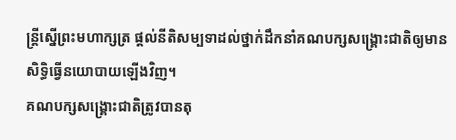ន្រ្តីស្នើព្រះមហាក្សត្រ ផ្តល់នីតិសម្បទាដល់ថ្នាក់ដឹកនាំគណបក្សសង្រ្គោះជាតិឲ្យមានសិទ្ធិធ្វើនយោបាយឡើងវិញ។
គណបក្សសង្គ្រោះជាតិត្រូវបានតុ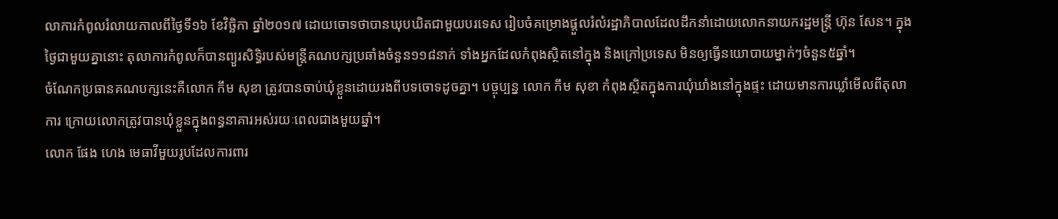លាការកំពូលរំលាយកាលពីថ្ងៃទី១៦ ខែវិច្ឆិកា ឆ្នាំ២០១៧ ដោយចោទថាបានឃុបឃិតជាមួយបរទេស រៀបចំគម្រោងផ្តួលរំលំរដ្ឋាភិបាលដែលដឹកនាំដោយលោកនាយករដ្ឋមន្រ្តី ហ៊ុន សែន។ ក្នុងថ្ងៃជាមួយគ្នានោះ តុលាការកំពូលក៏បានព្យួរសិទ្ធិរបស់មន្រ្តីគណបក្សប្រឆាំងចំនួន១១៨នាក់ ទាំងអ្នកដែលកំពុងស្ថិតនៅក្នុង និងក្រៅប្រទេស មិនឲ្យធ្វើនយោបាយម្នាក់ៗចំនួន៥ឆ្នាំ។
ចំណែកប្រធានគណបក្សនេះគឺលោក កឹម សុខា ត្រូវបានចាប់ឃុំខ្លួនដោយរងពីបទចោទដូចគ្នា។ បច្ចុប្បន្ន លោក កឹម សុខា កំពុងស្ថិតក្នុងការឃុំឃាំងនៅក្នុងផ្ទះ ដោយមានការឃ្លាំមើលពីតុលាការ ក្រោយលោកត្រូវបានឃុំខ្លួនក្នុងពន្ធនាគារអស់រយៈពេលជាងមួយឆ្នាំ។
លោក ផែង ហេង មេធាវីមួយរូបដែលការពារ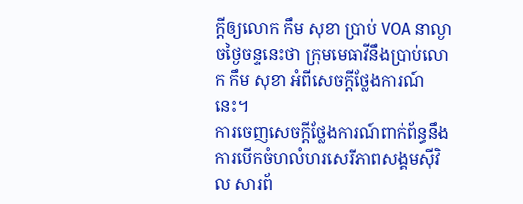ក្តីឲ្យលោក កឹម សុខា ប្រាប់ VOA នាល្ងាចថ្ងៃចន្ទនេះថា ក្រុមមេធាវីនឹងប្រាប់លោក កឹម សុខា អំពីសេចក្តីថ្លែងការណ៍នេះ។
ការចេញសេចក្តីថ្លែងការណ៍ពាក់ព័ន្ធនឹងការបើកចំហលំហរសេរីភាពសង្គមស៊ីវិល សារព័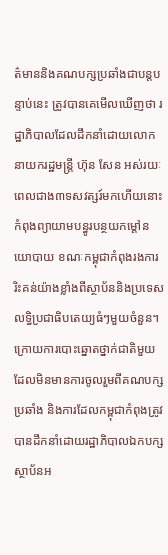ត៌មាននិងគណបក្សប្រឆាំងជាបន្តបន្ទាប់នេះ ត្រូវបានគេមើលឃើញថា រដ្ឋាភិបាលដែលដឹកនាំដោយលោកនាយករដ្ឋមន្ត្រី ហ៊ុន សែន អស់រយៈពេលជាង៣ទសវត្សរ៍មកហើយនោះ កំពុងព្យាយាមបន្ធូរបន្ថយកម្ដៅនយោបាយ ខណៈកម្ពុជាកំពុងរងការរិះគន់យ៉ាងខ្លាំងពីស្ថាប័ននិងប្រទេសលទ្ធិប្រជាធិបតេយ្យធំៗមួយចំនួន។
ក្រោយការបោះឆ្នោតថ្នាក់ជាតិមួយដែលមិនមានការចូលរួមពីគណបក្សប្រឆាំង និងការដែលកម្ពុជាកំពុងត្រូវបានដឹកនាំដោយរដ្ឋាភិបាលឯកបក្ស ស្ថាប័នអ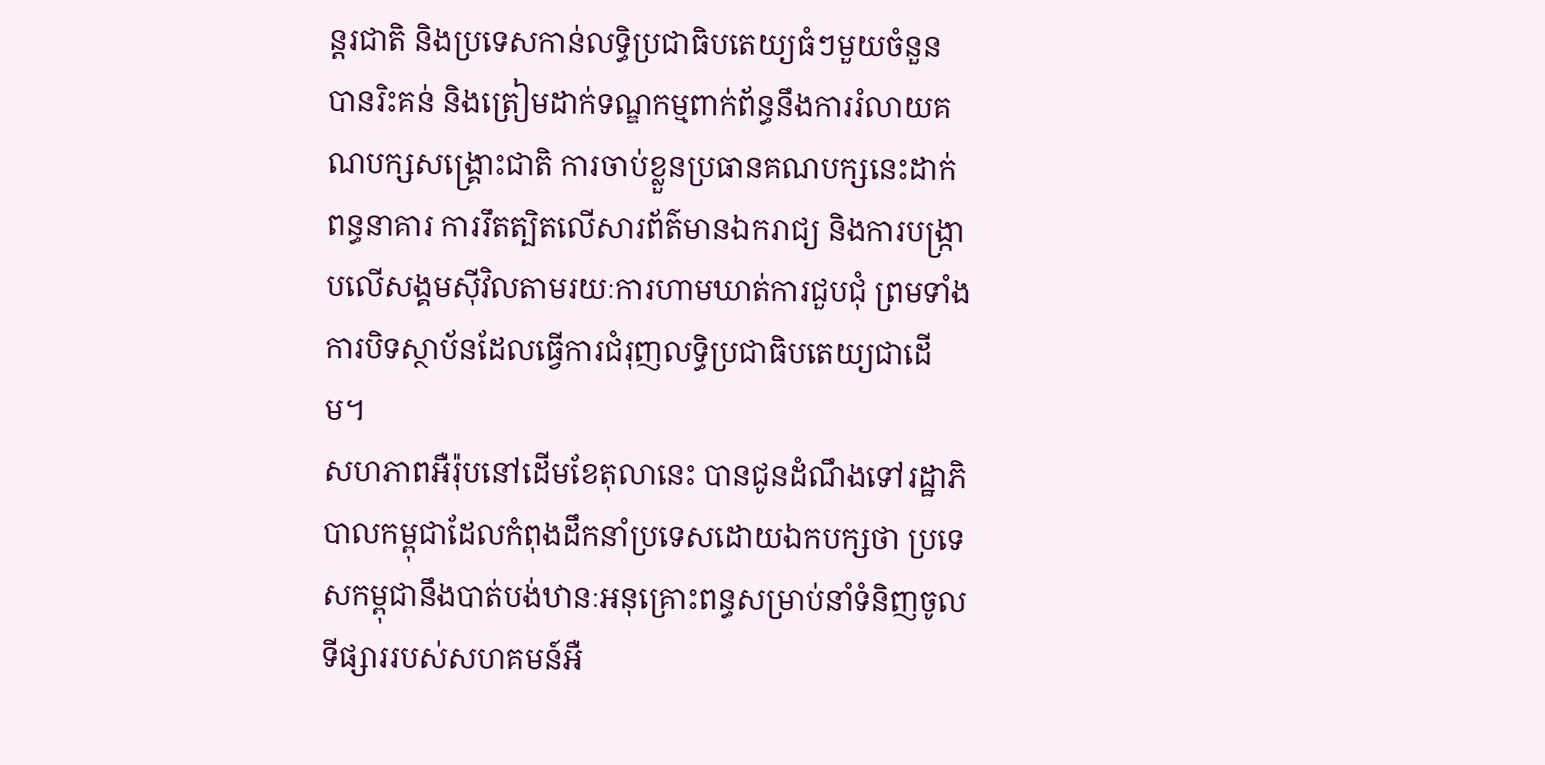ន្តរជាតិ និងប្រទេសកាន់លទ្ធិប្រជាធិបតេយ្យធំៗមួយចំនួន បានរិះគន់ និងត្រៀមដាក់ទណ្ឌកម្មពាក់ព័ន្ធនឹងការរំលាយគណបក្សសង្គ្រោះជាតិ ការចាប់ខ្លួនប្រធានគណបក្សនេះដាក់ពន្ធនាគារ ការរឹតត្បិតលើសារព័ត៌មានឯករាជ្យ និងការបង្ក្រាបលើសង្គមស៊ីវិលតាមរយៈការហាមឃាត់ការជួបជុំ ព្រមទាំងការបិទស្ថាប័នដែលធ្វើការជំរុញលទ្ធិប្រជាធិបតេយ្យជាដើម។
សហភាពអឺរ៉ុបនៅដើមខែតុលានេះ បានជូនដំណឹងទៅរដ្ឋាភិបាលកម្ពុជាដែលកំពុងដឹកនាំប្រទេសដោយឯកបក្សថា ប្រទេសកម្ពុជានឹងបាត់បង់ឋានៈអនុគ្រោះពន្ធសម្រាប់នាំទំនិញចូលទីផ្សាររបស់សហគមន៍អឺ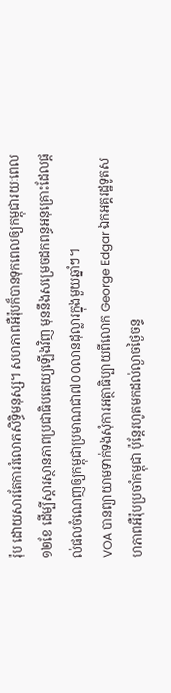រ៉ុប ដោយសារតែការរំលោភសិទ្ធិមនុស្ស។ សហភាពអឺរ៉ុបក៏បានទុកពេលឲ្យកម្ពុជារយៈពេល១២ខែ ដើម្បីស្តារស្ថានភាពប្រជាធិបតេយ្យឡើងវិញ មុននឹងសម្រេចដកពន្ធអនុគ្រោះដែលផ្ដល់ផលចំណេញឲ្យកម្ពុជាប្រមាណជា៧០០លានដុល្លារក្នុងមួយឆ្នាំៗ។
VOA បានព្យាយាមទាក់ទងសុំការអត្ថាធិប្បាយពីលោក George Edgar ឯកអគ្គរដ្ឋទូតសហភាពអឺរ៉ុបប្រចាំកម្ពុជា ប៉ុន្តែរហូតមកដល់ល្ងាចថ្ងៃចន្ទ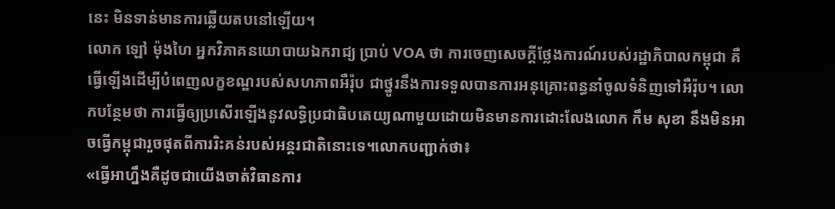នេះ មិនទាន់មានការឆ្លើយតបនៅឡើយ។
លោក ឡៅ ម៉ុងហៃ អ្នកវិភាគនយោបាយឯករាជ្យ ប្រាប់ VOA ថា ការចេញសេចក្តីថ្លែងការណ៍របស់រដ្ឋាភិបាលកម្ពុជា គឺធ្វើឡើងដើម្បីបំពេញលក្ខខណ្ឌរបស់សហភាពអឺរ៉ុប ជាថ្នូរនឹងការទទួលបានការអនុគ្រោះពន្ធនាំចូលទំនិញទៅអឺរ៉ុប។ លោកបន្ថែមថា ការធ្វើឲ្យប្រសើរឡើងនូវលទ្ធិប្រជាធិបតេយ្យណាមួយដោយមិនមានការដោះលែងលោក កឹម សុខា នឹងមិនអាចធ្វើកម្ពុជារួចផុតពីការរិះគន់របស់អន្តរជាតិនោះទេ។លោកបញ្ជាក់ថា៖
«ធ្វើអាហ្នឹងគឺដូចជាយើងចាត់វិធានការ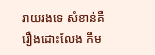រាយរងទេ សំខាន់គឺរឿងដោះលែង កឹម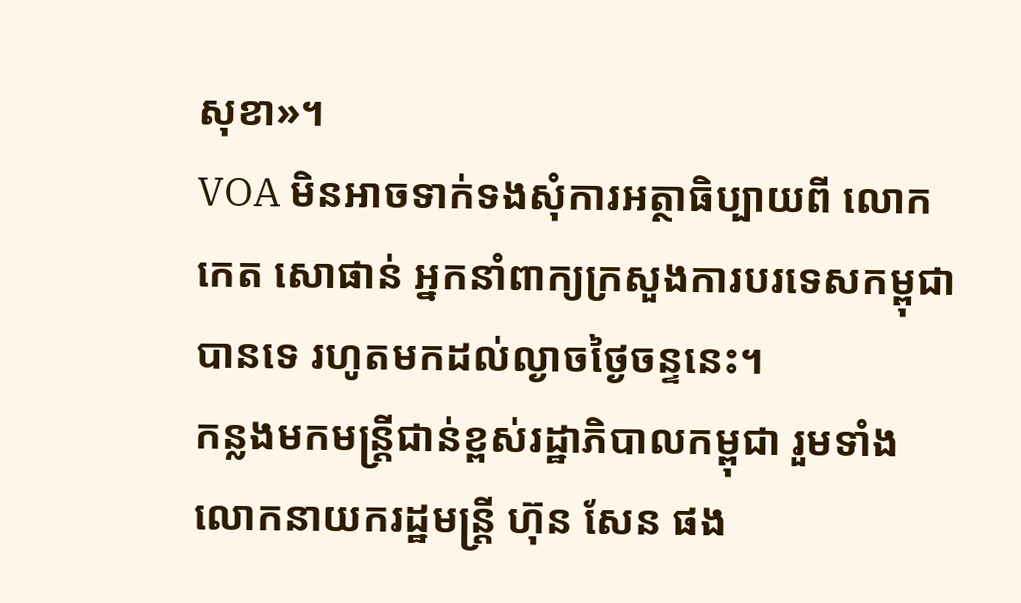សុខា»។
VOA មិនអាចទាក់ទងសុំការអត្ថាធិប្បាយពី លោក កេត សោផាន់ អ្នកនាំពាក្យក្រសួងការបរទេសកម្ពុជាបានទេ រហូតមកដល់ល្ងាចថ្ងៃចន្ទនេះ។
កន្លងមកមន្រ្តីជាន់ខ្ពស់រដ្ឋាភិបាលកម្ពុជា រួមទាំងលោកនាយករដ្ឋមន្រ្តី ហ៊ុន សែន ផង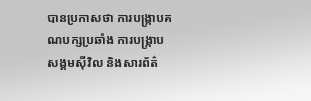បានប្រកាសថា ការបង្ក្រាបគណបក្សប្រឆាំង ការបង្រ្កាបសង្គមស៊ីវិល និងសារព័ត៌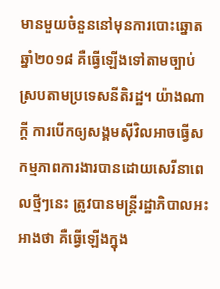មានមួយចំនួននៅមុនការបោះឆ្នោតឆ្នាំ២០១៨ គឺធ្វើឡើងទៅតាមច្បាប់ ស្របតាមប្រទេសនីតិរដ្ឋ។ យ៉ាងណាក្តី ការបើកឲ្យសង្គមស៊ីវិលអាចធ្វើសកម្មភាពការងារបានដោយសេរីនាពេលថ្មីៗនេះ ត្រូវបានមន្រ្តីរដ្ឋាភិបាលអះអាងថា គឺធ្វើឡើងក្នុង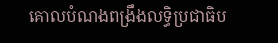គោលបំណងពង្រឹងលទ្ធិប្រជាធិប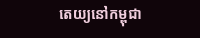តេយ្យនៅកម្ពុជា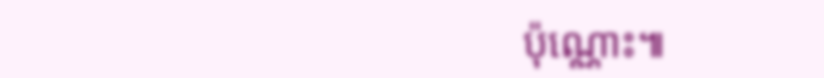ប៉ុណ្ណោះ៕